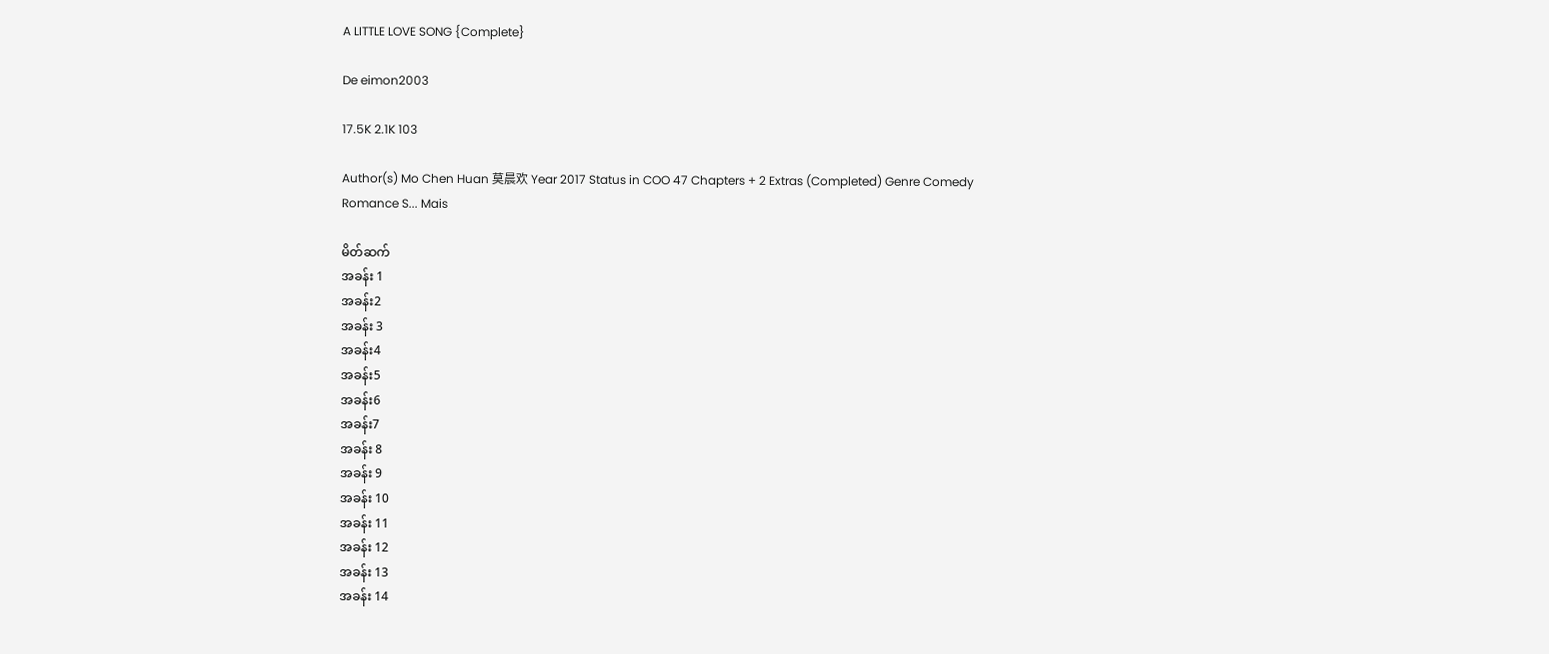A LITTLE LOVE SONG {Complete}

De eimon2003

17.5K 2.1K 103

Author(s) Mo Chen Huan 莫晨欢 Year 2017 Status in COO 47 Chapters + 2 Extras (Completed) Genre Comedy Romance S... Mais

မိတ်ဆက်
အခန်း 1
အခန်း2
အခန်း 3
အခန်း4
အခန်း5
အခန်း6
အခန်း7
အခန်း 8
အခန်း 9
အခန်း 10
အခန်း 11
အခန်း 12
အခန်း 13
အခန်း 14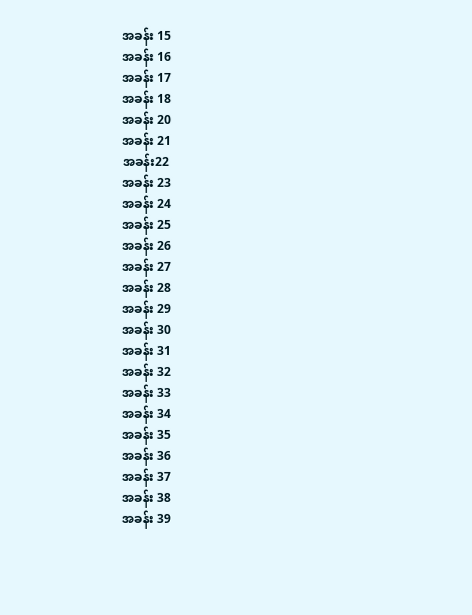အခန်း 15
အခန်း 16
အခန်း 17
အခန်း 18
အခန်း 20
အခန်း 21
အခန်း22
အခန်း 23
အခန်း 24
အခန်း 25
အခန်း 26
အခန်း 27
အခန်း 28
အခန်း 29
အခန်း 30
အခန်း 31
အခန်း 32
အခန်း 33
အခန်း 34
အခန်း 35
အခန်း 36
အခန်း 37
အခန်း 38
အခန်း 39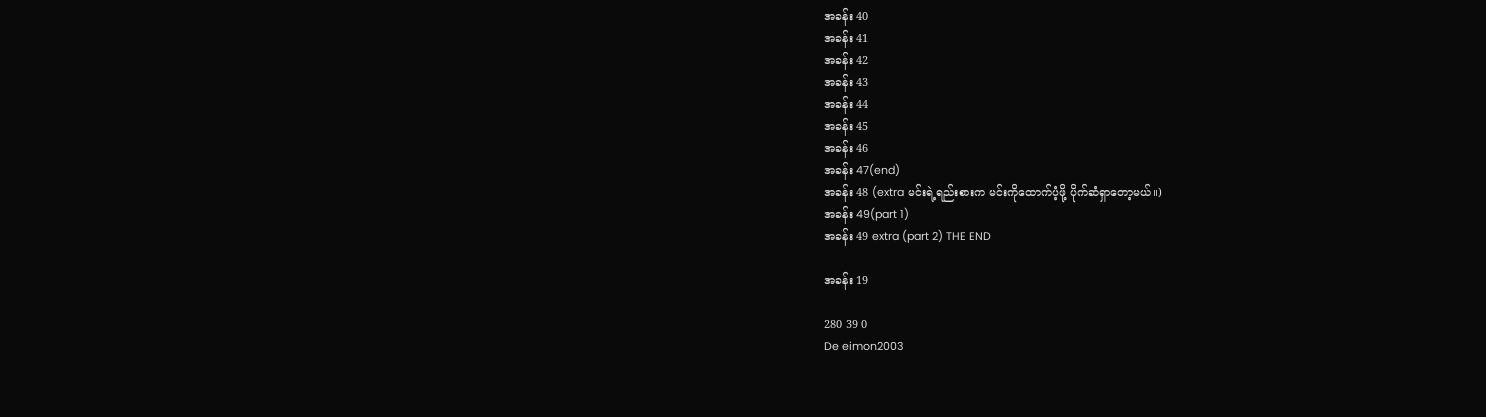အခန်း 40
အခန်း 41
အခန်း 42
အခန်း 43
အခန်း 44
အခန်း 45
အခန်း 46
အခန်း 47(end)
အခန်း 48 (extra မင်းရဲ့ရည်းစားက မင်းကိုထောက်ပံ့ဖို့ ပိုက်ဆံရှာတော့မယ်။)
အခန်း 49(part 1)
အခန်း 49 extra (part 2) THE END

အခန်း 19

280 39 0
De eimon2003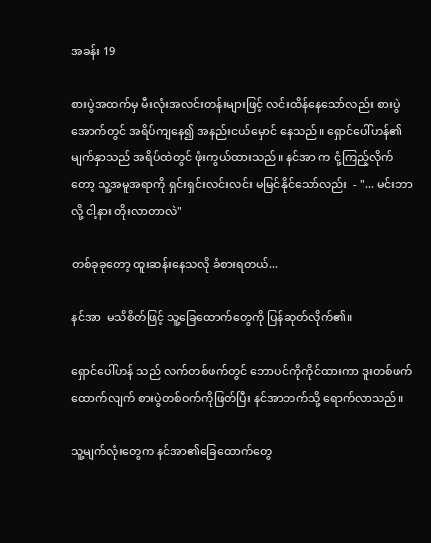အခန်း 19

စားပွဲအထက်မှ မီးလုံးအလင်းတန်းများဖြင့် လင်းထိန်နေသော်လည်း စားပွဲအောက်တွင် အရိပ်ကျနေ၍ အနည်းငယ်မှောင် နေသည်။ ရှောင်ပေါ်ဟန်၏ မျက်နှာသည် အရိပ်ထဲတွင် ဖုံးကွယ်ထားသည်။ ‌နင်အာ က ငုံ့ကြည့်လိုက်တော့ သူ့အမူအရာကို ရှင်းရှင်းလင်းလင်း မမြင်နိုင်သော်လည်း  - "... မင်းဘာလို့ ငါ့နား တိုးလာတာလဲ"

တစ်ခုခုတော့ ထူးဆန်းနေသလို ခံစားရတယ်...

နင်အာ  မသိစိတ်ဖြင့် သူ့ခြေထောက်တွေကို ပြန်ဆုတ်လိုက်၏။

ရှောင်ပေါ်ဟန် သည် လက်တစ်ဖက်တွင် ဘောပင်ကိုကိုင်ထားကာ ဒူးတစ်ဖက်ထောက်လျက် စားပွဲတစ်ဝက်ကိုဖြတ်ပြီး နင်အာဘက်သို့ ရောက်လာသည်။

သူ့မျက်လုံးတွေက ‌နင်အာ၏ခြေထောက်တွေ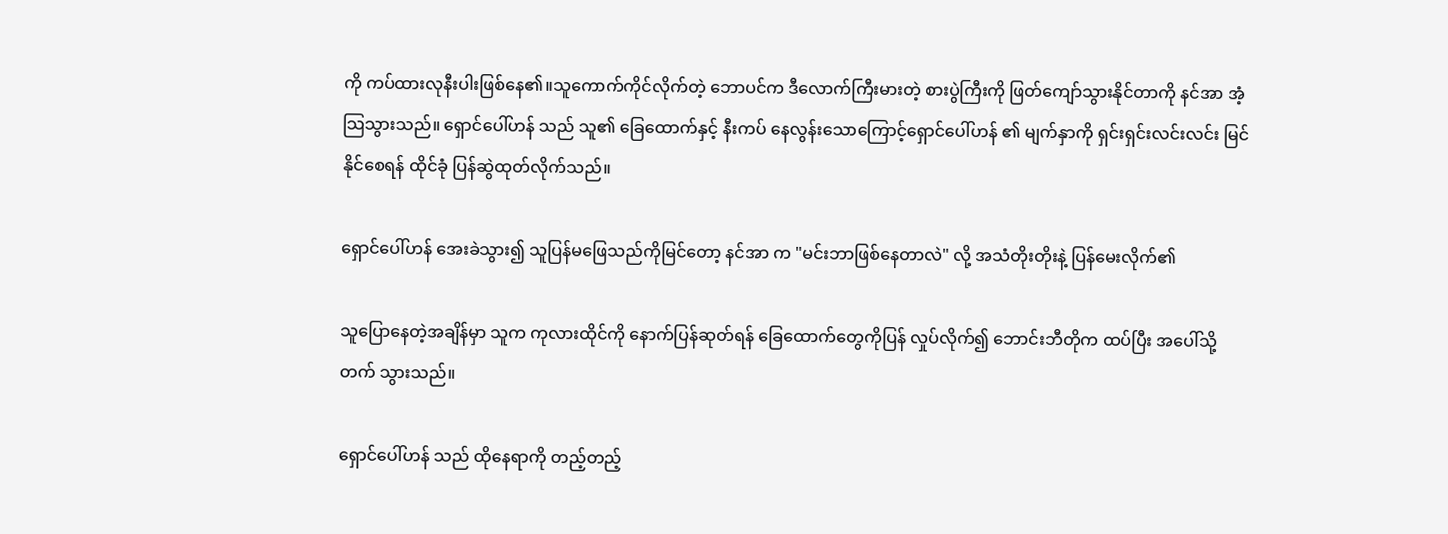ကို ကပ်ထားလုနီးပါးဖြစ်နေ၏။သူကောက်ကိုင်လိုက်တဲ့ ဘောပင်က ဒီလောက်ကြီးမားတဲ့ စားပွဲကြီးကို ဖြတ်ကျော်သွားနိုင်တာကို ‌နင်အာ အံ့သြသွားသည်။ ရှောင်ပေါ်ဟန် သည် သူ၏ ခြေထောက်နှင့် နီးကပ် နေလွန်းသောကြောင့်ရှောင်ပေါ်ဟန် ၏ မျက်နှာကို ရှင်းရှင်းလင်းလင်း မြင်နိုင်စေရန် ထိုင်ခုံ ပြန်ဆွဲထုတ်လိုက်သည်။

ရှောင်ပေါ်ဟန် အေးခဲသွား၍ သူပြန်မဖြေသည်ကိုမြင်တော့ ‌နင်အာ က "မင်းဘာဖြစ်နေတာလဲ" လို့ အသံတိုးတိုးနဲ့ ပြန်မေးလိုက်၏

သူပြောနေတဲ့အချိန်မှာ သူက ကုလားထိုင်ကို နောက်ပြန်ဆုတ်ရန် ခြေထောက်တွေကိုပြန် လှုပ်လိုက်၍ ဘောင်းဘီတိုက ထပ်ပြီး အပေါ်သို့တက် သွားသည်။

ရှောင်ပေါ်ဟန် သည် ထိုနေရာကို တည့်တည့်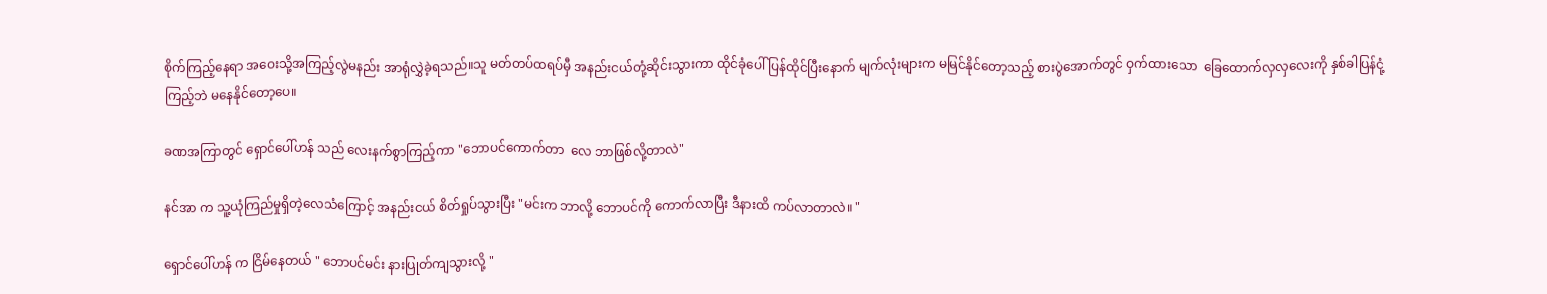စိုက်ကြည့်နေရာ အဝေးသို့အကြည့်လွဲမနည်း အာရုံလွှဲခဲ့ရသည်။သူ မတ်တပ်ထရပ်မှီ အနည်းငယ်တုံ့ဆိုင်းသွားကာ ထိုင်ခုံပေါ်ပြန်ထိုင်ပြီးနောက် မျက်လုံးများက မမြင်နိုင်တော့သည့် စားပွဲအောက်တွင် ဝှက်ထားသော  ခြေထောက်လှလှလေးကို နှစ်ခါပြန်ငုံ့ကြည့်ဘဲ မနေနိုင်တော့ပေ။

ခဏအကြာတွင် ရှောင်ပေါ်ဟန် သည် လေးနက်စွာကြည့်ကာ "ဘောပင်ကောက်တာ  လေ ဘာဖြစ်လို့တာလဲ"

နင်အာ က သူ့ယုံကြည်မှုရှိတဲ့လေသံကြောင့် အနည်းငယ် စိတ်ရှုပ်သွားပြီး "မင်းက ဘာလို့ ဘောပင်ကို ကောက်လာပြီး ဒီနားထိ ကပ်လာတာလဲ။ "

ရှောင်ပေါ်ဟန် က ငြိမ်နေတယ် " ဘောပင်မင်း နားပြုတ်ကျသွားလို့ "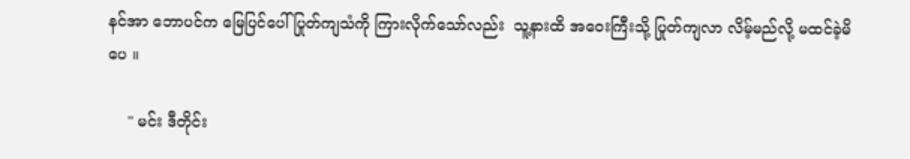နင်အာ ဘောပင်က မြေပြင်ပေါ် ပြုတ်ကျသံကို ကြားလိုက်သော်လည်း ‌ သူ့နားထိ အဝေးကြီးသို့ ပြုတ်ကျလာ လိမ့်မည်လို့ မထင်ခဲ့မိပေ ။

    " မင်း ဒီတိုင်း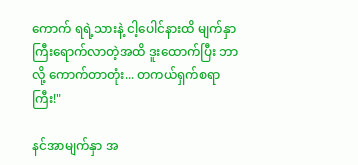ကောက် ရရဲ့သားနဲ့ ငါ့ပေါင်နားထိ မျက်နှာကြီးရောက်လာတဲ့အထိ ဒူးထောက်ပြီး ဘာလို့ ကောက်တာတုံး... တကယ်ရှက်စရာကြီး!"

နင်အာမျက်နှာ အ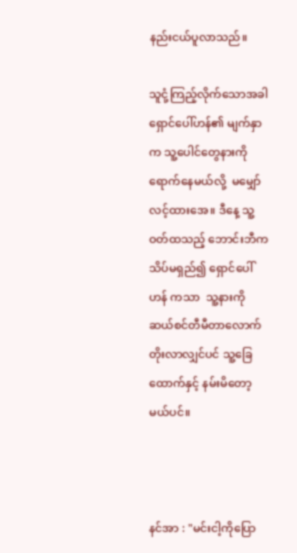နည်းငယ်ပူလာသည်။

သူငုံ့ကြည့်လိုက်သောအခါ ရှောင်ပေါ်ဟန်၏ မျက်နှာက သူ့ပေါင်တွေနားကို ရောက်နေမယ်လို့  မမျှော်လင့်ထားအေ။ ဒီနေ့ သူ့ဝတ်ထသည့် ဘောင်းဘီက သိပ်မရှည်၍ ရှောင်ပေါ်ဟန် ကသာ  သူ့နားကို ဆယ်စင်တီမီတာလောက် တိုးလာလျှင်ပင် သူ့ခြေထောက်နှင့် နမ်းမိတော့မယ်ပင်။



နင်အာ : "မင်းငါ့ကိုပြော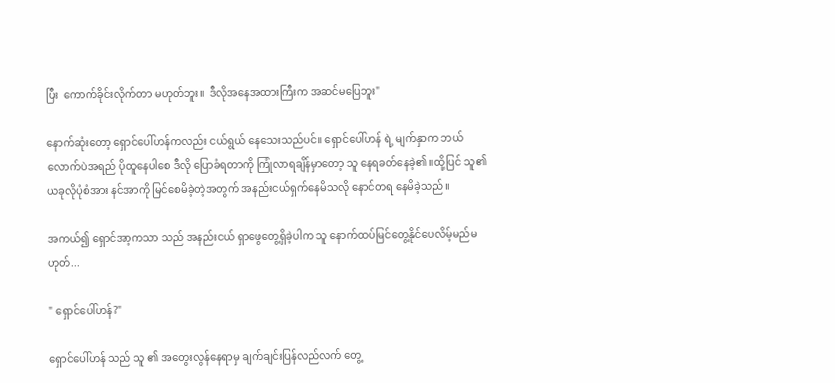ပြီး  ကောက်ခိုင်းလိုက်တာ မဟုတ်ဘူး။  ဒီလိုအနေအထားကြီးက အဆင်မပြေဘူး"

နောက်ဆုံးတော့ ရှောင်ပေါ်ဟန်ကလည်း ငယ်ရွယ် နေသေးသည်ပင်။ ရှောင်ပေါ်ဟန် ရဲ့ မျက်နှာက ဘယ်လောက်ပဲအရည် ပိုထူနေပါစေ ဒီလို ပြောခံရတာကို ကြုံလာရချိန်မှာတော့ သူ နေရခတ်နေခဲ့၏။ထို့ပြင် သူ၏ ယခုလိုပုံစံအား ‌နင်အာကို မြင်စေမိခဲ့တဲ့အတွက် အနည်းငယ်ရှက်နေမိသလို နောင်တရ နေမိခဲ့သည်။

အကယ်၍ ရှောင်အာ့ကသာ သည် အနည်းငယ် ရှာဖွေတွေ့ရှိခဲ့ပါက သူ နောက်ထပ်မြင်တွေ့နိုင်ပေလိမ့်မည်မဟုတ်...

" ရှောင်ပေါ်ဟန်?"

ရှောင်ပေါ်ဟန် သည် သူ ၏ အတွေးလွန်နေရာမှ ချက်ချင်းပြန်လည်လက် တွေ့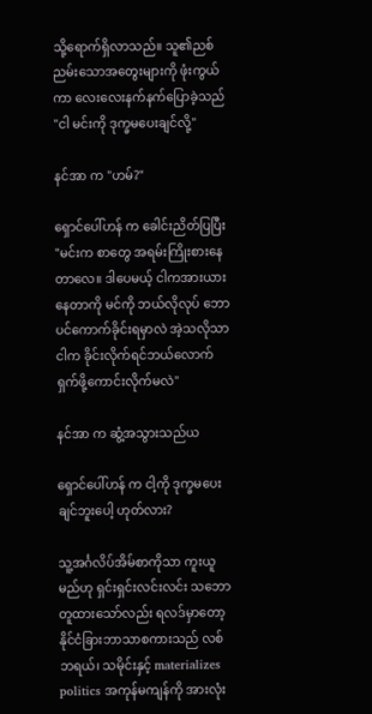သို့ရောက်ရှိလာသည်။ သူ၏ညစ်ညမ်းသောအတွေးများကို ဖုံးကွယ်ကာ လေးလေးနက်နက်ပြောခဲ့သည် "ငါ မင်းကို ဒုက္ခမပေးချင်လို့"

နင်အာ က "ဟမ်?"

ရှောင်ပေါ်ဟန် က ခေါင်းညိတ်ပြပြီး "မင်းက စာတွေ အရမ်းကြိုးစားနေတာလေ။ ဒါပေမယ့် ငါကအားယားနေတာကို မင်ကို ဘယ်လိုလုပ် ဘောပင်ကောက်ခိုင်းရမှာလဲ အဲ့သလိုသာ ငါက ခိုင်းလိုက်ရင်ဘယ်လောက်ရှက်ဖို့ကောင်းလိုက်မလဲ"

နင်အာ က ဆွံ့အသွားသည်ယ

ရှောင်ပေါ်ဟန် က ငါ့ကို ဒုက္ခမပေးချင်ဘူးပေါ့ ဟုတ်လား?

သူ့အင်္ဂလိပ်အိမ်စာကိုသာ ကူးယူမည်ဟု ရှင်းရှင်းလင်းလင်း သဘောတူထားသော်လည်း ရလဒ်မှာတော့
နိုင်ငံခြားဘာသာစကားသည် လစ်ဘရယ်၊ သမိုင်းနှင့် materializes politics အကုန်မကျန်ကို အားလုံး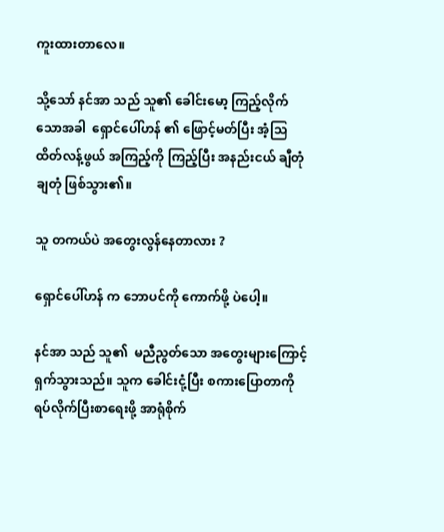ကူးထားတာလေ။

သို့သော် ‌နင်အာ သည် သူ၏ ခေါင်းမော့ ကြည့်လိုက်သောအခါ  ရှောင်ပေါ်ဟန် ၏ ဖြောင့်မတ်ပြီး အံ့သြထိတ်လန့်ဖွယ် အကြည့်ကို ကြည့်ပြီး အနည်းငယ် ချီတုံချတုံ ဖြစ်သွား၏။

သူ တကယ်ပဲ အတွေးလွန်နေတာလား ?

ရှောင်ပေါ်ဟန် က ဘောပင်ကို ကောက်ဖို့ ပဲပေါ့။

နင်အာ သည် သူ၏  မညီညွတ်သော အတွေးများကြောင့် ရှက်သွားသည်။ သူက ခေါင်းငုံ့ပြီး စကားပြောတာကို ရပ်လိုက်ပြီးစာရေးဖို့ အာရုံစိုက်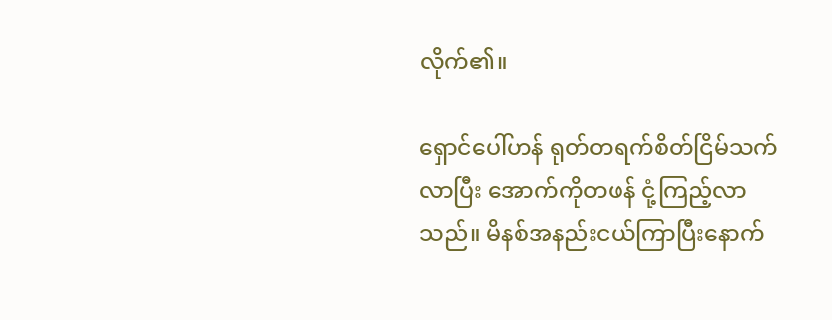လိုက်၏။

ရှောင်ပေါ်ဟန် ရုတ်တရက်စိတ်ငြိမ်သက်လာပြီး အောက်ကိုတဖန် ငုံ့ကြည့်လာသည်။ မိနစ်အနည်းငယ်ကြာပြီးနောက်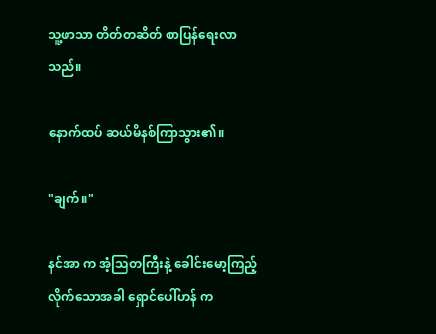သူ့ဖာသာ တိတ်တဆိတ် စာပြန်ရေးလာသည်။

နောက်ထပ် ဆယ်မိနစ်ကြာသွား၏။

"ချက်။"

နင်အာ က အံ့သြတကြီးနဲ့ ခေါင်းမော့ကြည့်လိုက်သောအခါ ရှောင်ပေါ်ဟန် က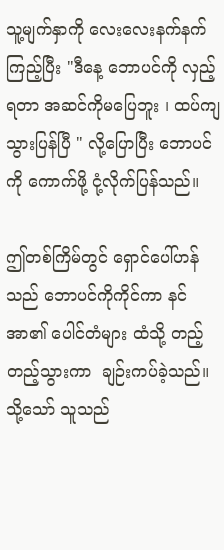သူ့မျက်နှာကို လေးလေးနက်နက် ကြည့်ပြီး "ဒီနေ့ ဘောပင်ကို လှည့်ရတာ အဆင်ကိုမပြေဘူး ၊ ထပ်ကျသွားပြန်ပြီ " လို့ပြောပြီး ဘောပင်ကို ကောက်ဖို့ ငုံ့လိုက်ပြန်သည်။

ဤတစ်ကြိမ်တွင် ရှောင်ပေါ်ဟန် သည် ဘောပင်ကိုကိုင်ကာ ‌နင်အာ၏ ပေါင်တံများ ထံသို့ တည့်တည့်သွားကာ  ချဉ်းကပ်ခဲ့သည်။သို့သော် သူသည်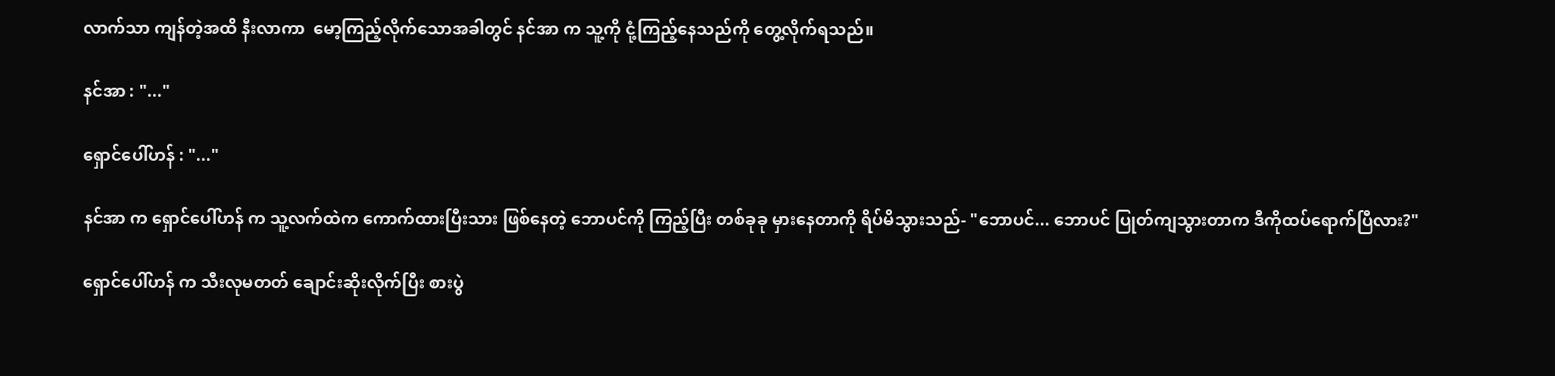လာက်သာ ကျန်တဲ့အထိ နီးလာကာ  မော့ကြည့်လိုက်သောအခါတွင် နင်အာ က သူ့ကို ငုံ့ကြည့်နေသည်ကို တွေ့လိုက်ရသည်။

နင်အာ : "..."

ရှောင်ပေါ်ဟန် : "..."

နင်အာ က ရှောင်ပေါ်ဟန် က သူ့လက်ထဲက ကောက်ထားပြီးသား ဖြစ်နေတဲ့ ဘောပင်ကို ကြည့်ပြီး တစ်ခုခု မှားနေတာကို ရိပ်မိသွားသည်- "ဘောပင်... ဘောပင် ပြုတ်ကျသွားတာက ဒီကိုထပ်ရောက်ပြီလား?"

ရှောင်ပေါ်ဟန် က သီးလုမတတ် ချောင်းဆိုးလိုက်ပြီး စားပွဲ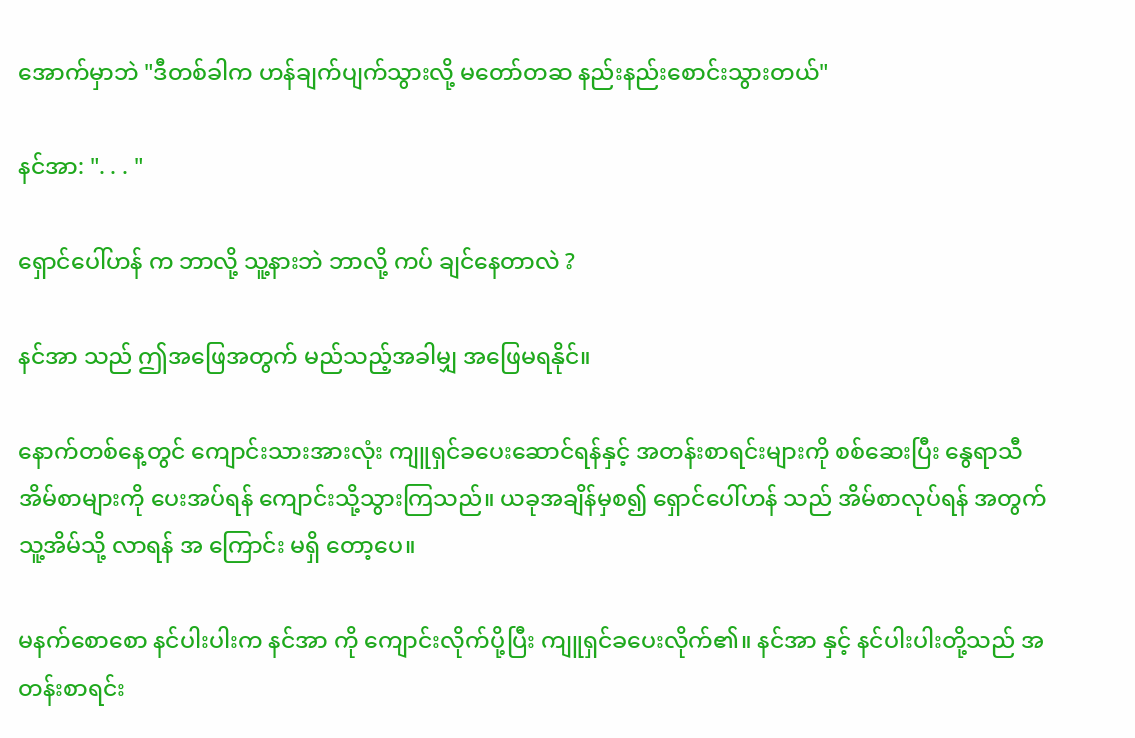အောက်မှာဘဲ "ဒီတစ်ခါက ဟန်ချက်ပျက်သွားလို့ မတော်တဆ နည်းနည်းစောင်းသွားတယ်"

နင်အာ: ". . . "

ရှောင်ပေါ်ဟန် က ဘာလို့ သူ့နားဘဲ ဘာလို့ ကပ် ချင်နေတာလဲ ?

နင်အာ သည် ဤအဖြေအတွက် မည်သည့်အခါမျှ အဖြေမရနိုင်။

နောက်တစ်နေ့တွင် ကျောင်းသားအားလုံး ကျူရှင်ခပေးဆောင်ရန်နှင့် အတန်းစာရင်းများကို စစ်ဆေးပြီး နွေရာသီအိမ်စာများကို ပေးအပ်ရန် ကျောင်းသို့သွားကြသည်။ ယခုအချိန်မှစ၍ ရှောင်ပေါ်ဟန် သည် အိမ်စာလုပ်ရန် အတွက် သူ့အိမ်သို့ လာရန် အ ကြောင်း မရှိ တော့ပေ။

မနက်စောစော ‌နင်ပါးပါးက ‌နင်အာ ကို ကျောင်းလိုက်ပို့ပြီး ကျူရှင်ခပေးလိုက်၏။ ‌နင်အာ နှင့် နင်ပါးပါးတို့သည် အတန်းစာရင်း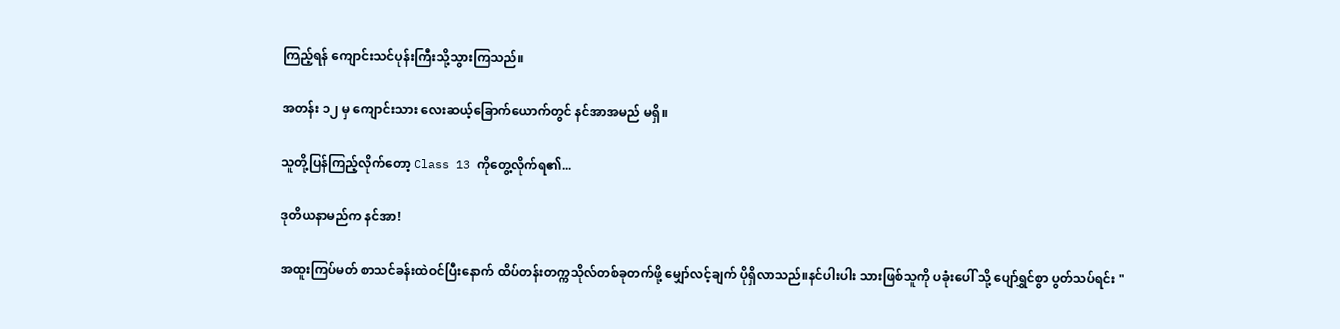ကြည့်ရန် ကျောင်းသင်ပုန်းကြီးသို့သွားကြသည်။

အတန်း ၁၂ မှ ကျောင်းသား လေးဆယ့်ခြောက်ယောက်တွင် နင်အာအမည် မရှိ။

သူတို့ပြန်ကြည့်လိုက်တော့ Class 13 ကိုတွေ့လိုက်ရ၏...

ဒုတိယနာမည်က ‌နင်အာ!

အထူးကြပ်မတ် စာသင်ခန်းထဲဝင်ပြီးနောက် ထိပ်တန်းတက္ကသိုလ်တစ်ခုတက်ဖို့ မျှော်လင့်ချက် ပိုရှိလာသည်။နင်ပါးပါး သားဖြစ်သူကို ပခုံးပေါ် သို့ ပျော်ရွှင်စွာ ပွတ်သပ်ရင်း "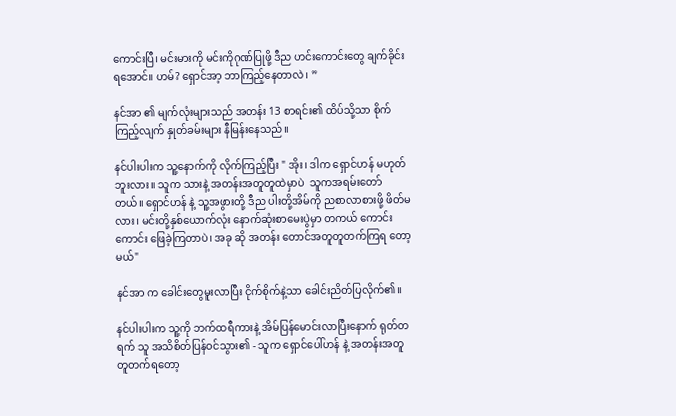ကောင်းပြီ၊ မင်းမားကို မင်းကိုဂုဏ်ပြုဖို့ ဒီည ဟင်းကောင်းတွေ ချက်ခိုင်းရအောင်။ ဟမ်? ရှောင်အာ့ ဘာကြည့်နေတာလဲ၊ ”

နင်အာ ၏ မျက်လုံးများသည် အတန်း 13 စာရင်း၏ ထိပ်သို့သာ စိုက်ကြည့်လျက် နှုတ်ခမ်းများ နီမြန်းနေသည်။

နင်ပါးပါးက သူ့နောက်ကို လိုက်ကြည့်ပြီး " အိုး၊ ဒါက ရှောင်ဟန် မဟုတ်ဘူးလား။ သူက သားနဲ့ အတန်းအတူတူထဲမှာပဲ  သူကအရမ်းတော်တယ်။ ရှောင်ဟန် နဲ့ သူ့အဖွားတို့ ဒီည ပါးတို့အိမ်ကို ညစာလာစားဖို့ ဖိတ်မလား၊ မင်းတို့နှစ်ယောက်လုံး နောက်ဆုံးစာမေးပွဲမှာ တကယ် ကောင်းကောင်း ဖြေခဲ့ကြတာပဲ၊ အခု ဆို အတန်း တောင်အတူတူတက်ကြရ‌ တော့မယ်"

နင်အာ က ခေါင်းတွေမူးလာပြီး ငိုက်စိုက်နဲ့သာ ခေါင်းညိတ်ပြလိုက်၏။

နင်ပါးပါးက သူ့ကို ဘက်ထရီကားနဲ့ အိမ်ပြန်မောင်းလာပြီးနောက် ရုတ်တရက် သူ အသိစိတ်ပြန်ဝင်သွား၏ - သူက ရှောင်ပေါ်ဟန် နဲ့ အတန်းအတူတူတက်ရတော့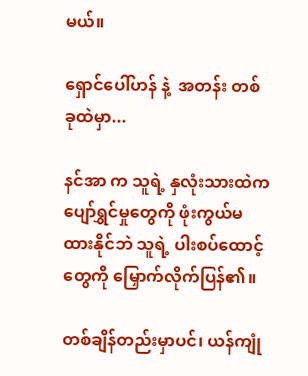မယ်။

ရှောင်ပေါ်ဟန် နဲ့  အတန်း တစ်ခုထဲမှာ...

နင်အာ က သူရဲ့ နှလုံးသားထဲက ပျော်ရွှင်မှုတွေကို ဖုံးကွယ်မထားနိုင်ဘဲ သူရဲ့ ပါးစပ်ထောင့်တွေကို မြှောက်လိုက်ပြန်၏။

တစ်ချိန်တည်းမှာပင်၊ ယန်ကျုံ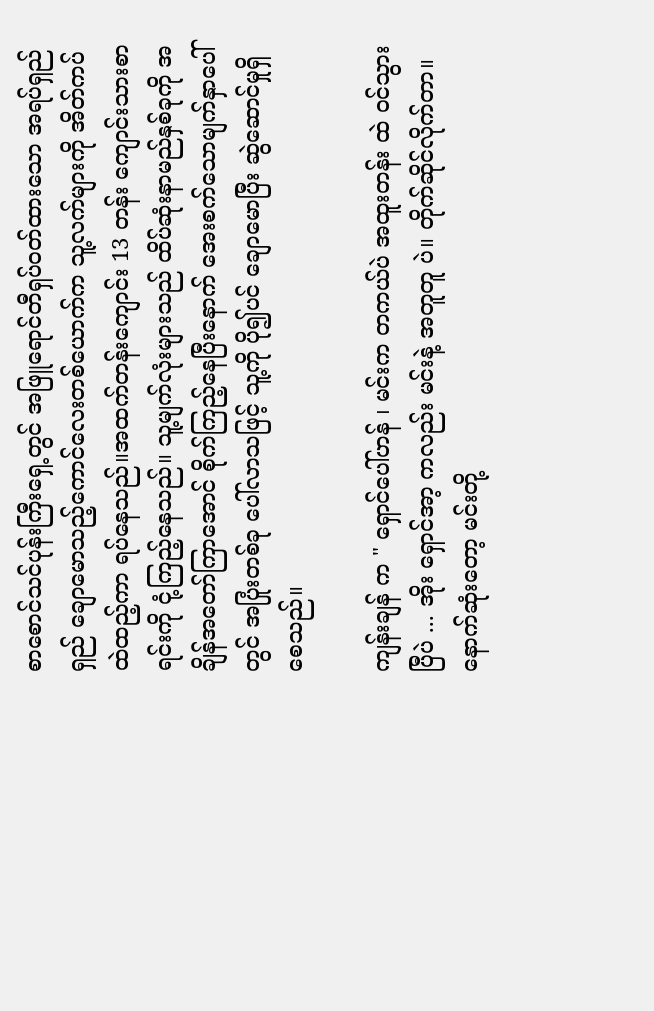စာစောင်သင်ပုန်းကြီးရှေ့တွင် အဖြူရောင်တီရှပ်ဝတ်ထားသော အရပ်ရှည်ရှည် ချောမောသည့်ကောင်လေးတစ်ယောက်က သူ့လက်များကို အိတ်ကပ်ထဲထည့်ကာ ရပ်နေသည်။အထက်တန်းကျောင်း 13 တန်း ကျောင်းသားစာရင်းကို ငုံ့ကြည့်နေသည်။ သူ့မျက်လုံးများသည် ထိပ်ဆုံးနာမည်နှစ်ခုကို အချိန်အတော်ကြာအောင် စိုက်ကြည့်နေပြီးနောက် အေးစက်သောမျက်နှာပေါ်တွင် အပြုံးတစ်ခု ပေါ်လာသဖြင့် သူ့ကို ပို၍ပင် ချောမောပြီး ဆွဲဆောင်မှုရှိစေသည်။

ကျန်းချန် က " ရှောင်ပေါ်ဟန် ၊ မင်းက တကယ်ပဲ အထူးတန်း ထဲ ဝင်သွားပြီပဲ ... အိုး ရှောင်အာ့ ကလည်း မင်းနဲ့ အတူတူ ပဲ။ တိုက်ဆိုင်လိုက်တာ။နောက်ဆုံးတော့ မင်းတို့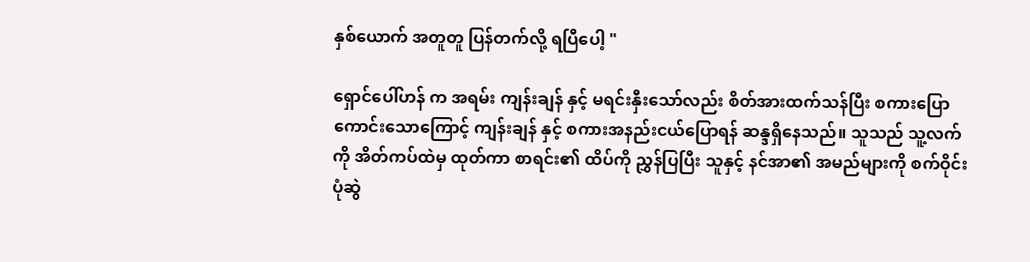နှစ်ယောက် အတူတူ ပြန်တက်လို့ ရပြီပေါ့ "

ရှောင်ပေါ်ဟန် က အရမ်း ကျန်းချန် နှင့် မရင်းနှီးသော်လည်း စိတ်အားထက်သန်ပြီး စကားပြောကောင်းသောကြောင့် ကျန်းချန် နှင့် စကားအနည်းငယ်ပြောရန် ဆန္ဒရှိနေသည်။ သူသည် သူ့လက်ကို အိတ်ကပ်ထဲမှ ထုတ်ကာ စာရင်း၏ ထိပ်ကို ညွှန်ပြပြီး သူနှင့် နင်အာ၏ အမည်များကို စက်ဝိုင်းပုံဆွဲ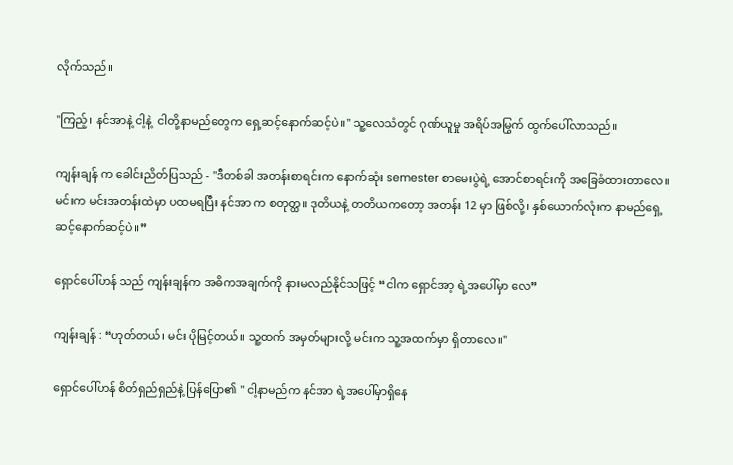လိုက်သည်။

"ကြည့်၊ နင်အာနဲ့ ငါ့နဲ့  ငါတို့နာမည်တွေက ရှေ့ဆင့်နောက်ဆင့်ပဲ။" သူ့လေသံတွင် ဂုဏ်ယူမှု အရိပ်အမြွက် ထွက်ပေါ်လာသည်။

ကျန်းချန် က ခေါင်းညိတ်ပြသည် - "ဒီတစ်ခါ အတန်းစာရင်းက နောက်ဆုံး semester စာမေးပွဲရဲ့ အောင်စာရင်းကို အခြေခံထားတာလေ။ မင်းက မင်းအတန်းထဲမှာ ပထမရပြီး ‌နင်အာ က စတုတ္ထ။ ဒုတိယနဲ့ တတိယကတော့ အတန်း 12 မှာ ဖြစ်လို့၊ နှစ်ယောက်လုံးက နာမည်ရှေ့ဆင့်နောက်ဆင့်ပဲ။”

ရှောင်ပေါ်ဟန် သည် ကျန်းချန်က အဓိကအချက်ကို နားမလည်နိုင်သဖြင့် “ငါက ရှောင်အာ့ ရဲ့အပေါ်မှာ လေ”

ကျန်းချန် : “ဟုတ်တယ်၊ မင်း ပိုမြင့်တယ်။ သူ့ထက် အမှတ်များလို့ မင်းက သူ့အထက်မှာ ရှိတာလေ။"

ရှောင်ပေါ်ဟန် စိတ်ရှည်ရှည်နဲ့ ပြန်ပြော၏ " ငါ့နာမည်က ‌နင်အာ ရဲ့အပေါ်မှာရှိနေ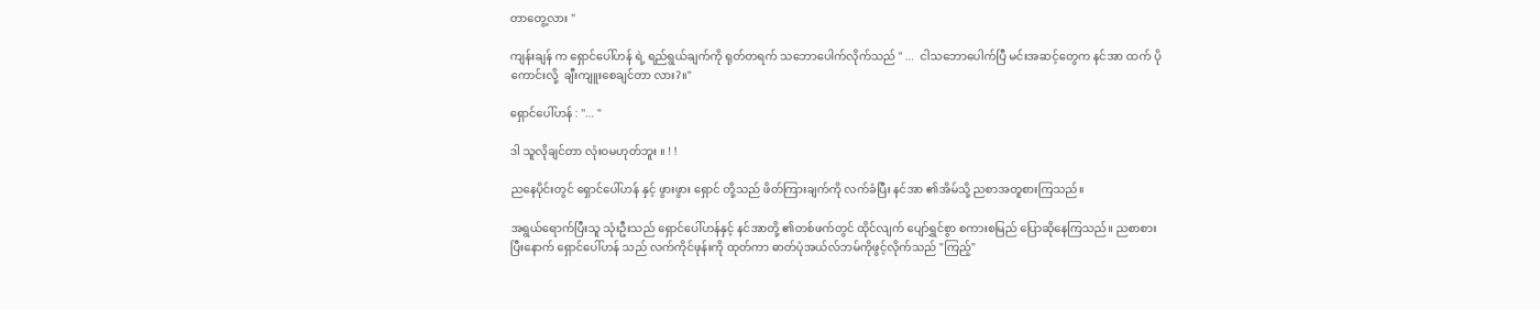တာတွေ့လား "

ကျန်းချန် က ရှောင်ပေါ်ဟန် ရဲ့ ရည်ရွယ်ချက်ကို ရုတ်တရက် သဘောပေါက်လိုက်သည် " ...  ငါသဘောပေါက်ပြီ မင်းအဆင့်တွေက ‌နင်အာ ထက် ပိုကောင်းလို့  ချီးကျူးစေချင်တာ လား?။"

ရှောင်ပေါ်ဟန် : "... "

ဒါ သူလိုချင်တာ လုံးဝမဟုတ်ဘူး ။ ! !

ညနေပိုင်းတွင် ရှောင်ပေါ်ဟန် နှင့် ဖွားဖွား ရှောင် တို့သည် ဖိတ်ကြားချက်ကို လက်ခံပြီး ‌နင်အာ ၏အိမ်သို့ ညစာအတူစားကြသည်။

အရွယ်ရောက်ပြီးသူ သုံးဦးသည် ရှောင်ပေါ်ဟန်နှင့် နင်အာတို့ ၏တစ်ဖက်တွင် ထိုင်လျက် ပျော်ရွှင်စွာ စကားစမြည် ပြောဆိုနေကြသည်။ ညစာစားပြီးနောက် ရှောင်ပေါ်ဟန် သည် လက်ကိုင်ဖုန်းကို ထုတ်ကာ ဓာတ်ပုံအယ်လ်ဘမ်ကိုဖွင့်လိုက်သည် "ကြည့်"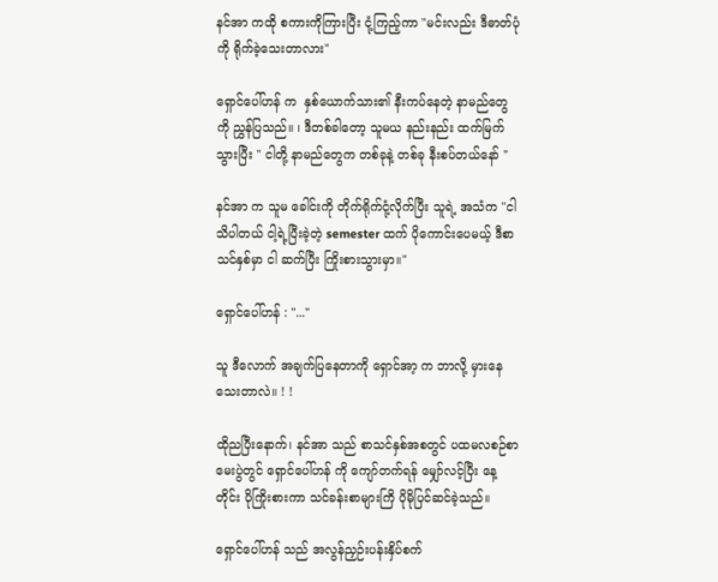နင်အာ ကထို စကားကိုကြားပြီး ငုံ့ကြည့်ကာ "မင်းလည်း ဒီဓာတ်ပုံကို ရိုက်ခဲ့သေးတာလား"

ရှောင်ပေါ်ဟန် က  နှစ်ယောက်သား၏ နီးကပ်နေတဲ့ နာမည်တွေကို ညွှန်ပြသည်။ ၊ ဒီတစ်ခါတော့ သူမယ နည်းနည်း ထက်မြက်သွားပြီး " ငါတို့ နာမည်တွေက တစ်ခုနဲ့ တစ်ခု နီးစပ်တယ်နော် "

နင်အာ က သူမ ခေါင်းကို တိုက်ရိုက်ငုံ့လိုက်ပြီး သူရဲ့ အသံက "ငါသိပါတယ် ငါ့ရဲ့ပြီးခဲ့တဲ့ semester ထက် ပိုကောင်းပေမယ့် ဒီစာသင်နှစ်မှာ ငါ ဆက်ပြီး ကြိုးစားသွားမှာ။"

ရှောင်ပေါ်ဟန် : "..."

သူ ဒီလောက် အချက်ပြနေတာကို ရှောင်အာ့ က ဘာလို့ မှားနေသေးတာလဲ။ ! !

ထိုညပြီးနောက်၊ ‌နင်အာ သည် စာသင်နှစ်အစတွင် ပထမလစဉ်စာမေးပွဲတွင် ရှောင်ပေါ်ဟန် ကို ကျော်တက်ရန် မျှော်လင့်ပြီး နေ့တိုင်း ပိုကြိုးစားကာ သင်ခန်းစာများကြိ ပိုမိုပြင်ဆင်ခဲ့သည်။

ရှောင်ပေါ်ဟန် သည် အလွန်ညှဉ်းပန်းနှိပ်စက်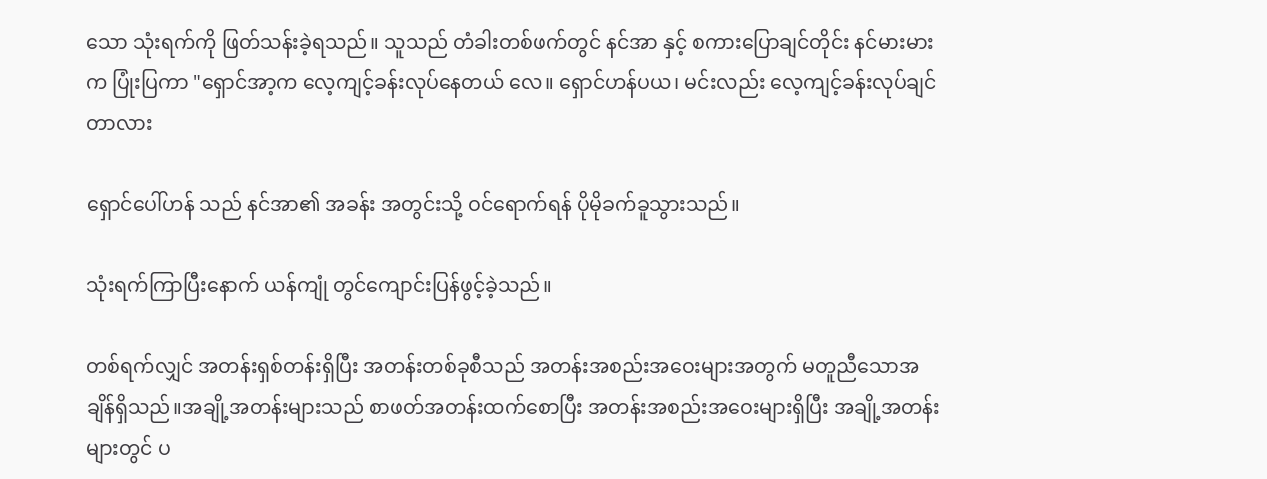သော သုံးရက်ကို ဖြတ်သန်းခဲ့ရသည်။ သူသည် တံခါးတစ်ဖက်တွင် ‌နင်အာ နှင့် စကားပြောချင်တိုင်း နင်မားမားက ပြုံးပြကာ "ရှောင်အာ့က လေ့ကျင့်ခန်းလုပ်နေတယ် လေ။ ရှောင်ဟန်ပယ၊ မင်းလည်း လေ့ကျင့်ခန်းလုပ်ချင်တာလား

ရှောင်ပေါ်ဟန် သည် ‌နင်အာ၏ အခန်း အတွင်းသို့ ဝင်ရောက်ရန် ပိုမိုခက်ခူသွားသည်။

သုံးရက်ကြာပြီးနောက် ယန်ကျုံ တွင်ကျောင်းပြန်ဖွင့်ခဲ့သည်။

တစ်ရက်လျှင် အတန်းရှစ်တန်းရှိပြီး အတန်းတစ်ခုစီသည် အတန်းအစည်းအဝေးများအတွက် မတူညီသောအချိန်ရှိသည်။အချို့အတန်းများသည် စာဖတ်အတန်းထက်စောပြီး အတန်းအစည်းအဝေးများရှိပြီး အချို့အတန်းများတွင် ပ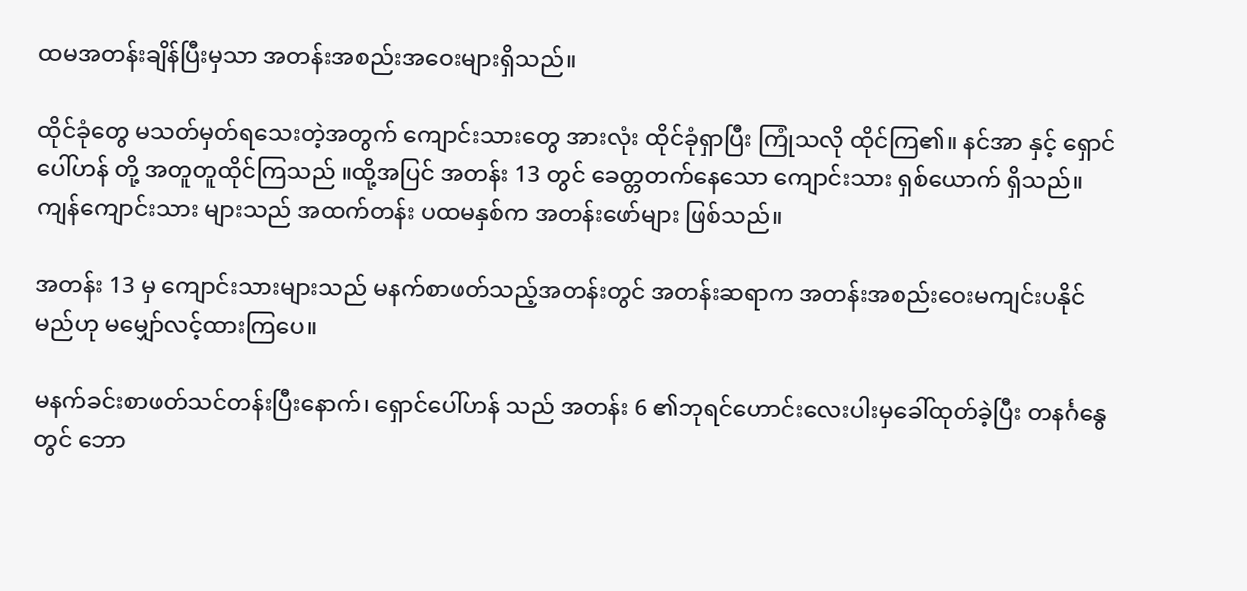ထမအတန်းချိန်ပြီးမှသာ အတန်းအစည်းအဝေးများရှိသည်။

ထိုင်ခုံတွေ မသတ်မှတ်ရသေးတဲ့အတွက် ကျောင်းသားတွေ အားလုံး ထိုင်ခုံရှာပြီး ကြုံသလို ထိုင်ကြ၏။ ‌နင်အာ နှင့် ရှောင်ပေါ်ဟန် တို့ အတူတူထိုင်ကြသည် ။ထို့အပြင် အတန်း 13 တွင် ခေတ္တတက်နေသော ကျောင်းသား ရှစ်ယောက် ရှိသည်။ ကျန်ကျောင်းသား များသည် အထက်တန်း ပထမနှစ်က အတန်းဖော်များ ဖြစ်သည်။

အတန်း 13 မှ ကျောင်းသားများသည် မနက်စာဖတ်သည့်အတန်းတွင် အတန်းဆရာက အတန်းအစည်းဝေးမကျင်းပနိုင်မည်ဟု မမျှော်လင့်ထားကြပေ။

မနက်ခင်းစာဖတ်သင်တန်းပြီးနောက်၊ ရှောင်ပေါ်ဟန် သည် အတန်း 6 ၏ဘုရင်ဟောင်းလေးပါးမှခေါ်ထုတ်ခဲ့ပြီး တနင်္ဂနွေတွင် ဘော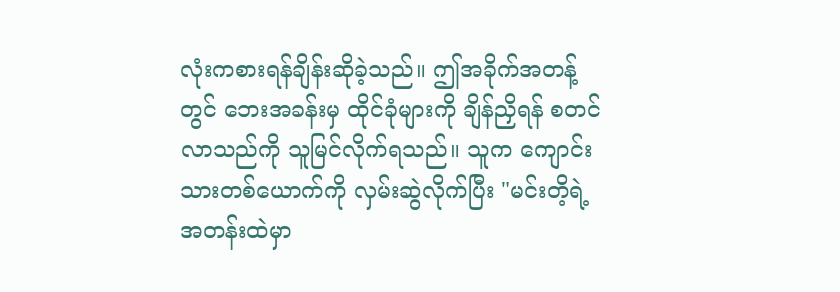လုံးကစားရန်ချိန်းဆိုခဲ့သည်။ ဤအခိုက်အတန့်တွင် ဘေးအခန်းမှ ထိုင်ခုံများကို ချိန်ညှိရန် စတင်လာသည်ကို သူမြင်လိုက်ရသည်။ သူက ကျောင်းသားတစ်ယောက်ကို လှမ်းဆွဲလိုက်ပြီး "မင်းတိ့ရဲ့အတန်းထဲမှာ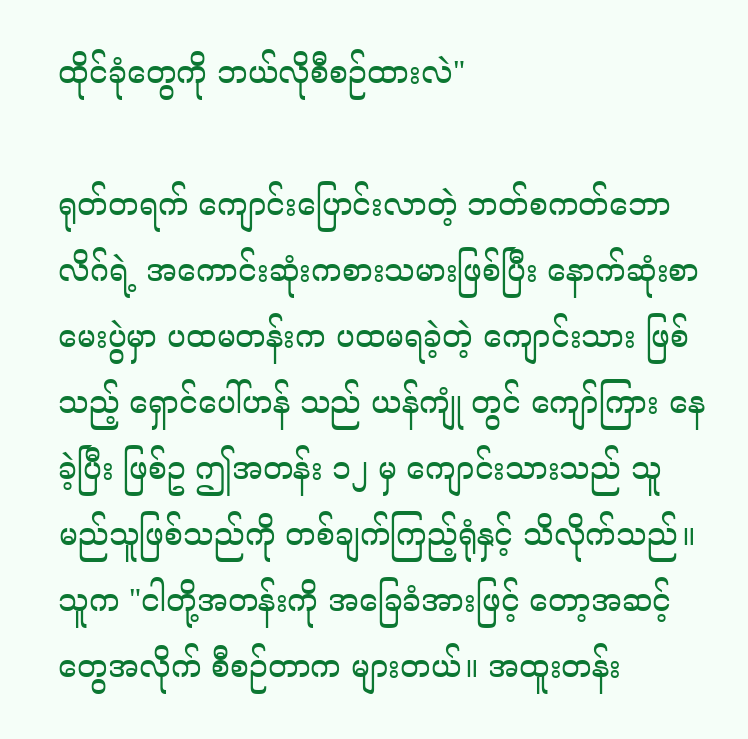ထိုင်ခုံတွေကို ဘယ်လိုစီစဉ်ထားလဲ"

ရုတ်တရက်‌ ကျောင်းပြောင်းလာတဲ့ ဘတ်စကတ်ဘောလိဂ်ရဲ့ အကောင်းဆုံးကစားသမားဖြစ်ပြီး နောက်ဆုံးစာမေးပွဲမှာ ပထမတန်းက ပထမရခဲ့တဲ့ ကျောင်းသား ဖြစ်သည့် ရှောင်ပေါ်ဟန် သည် ယန်ကျုံ တွင် ကျော်ကြား နေခဲ့ပြီး ဖြစ်ဥ ဤအတန်း ၁၂ မှ ကျောင်းသားသည် သူမည်သူဖြစ်သည်ကို တစ်ချက်ကြည့်ရုံနှင့် သိလိုက်သည်။ သူက "ငါတို့အတန်းကို အခြေခံအားဖြင့် တော့အဆင့်တွေအလိုက် စီစဉ်တာက များတယ်။ အထူးတန်း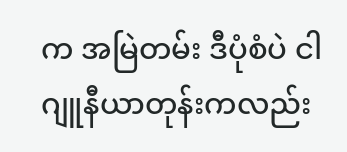က အမြဲတမ်း ဒီပုံစံပဲ ငါ ဂျူနီယာတုန်းကလည်း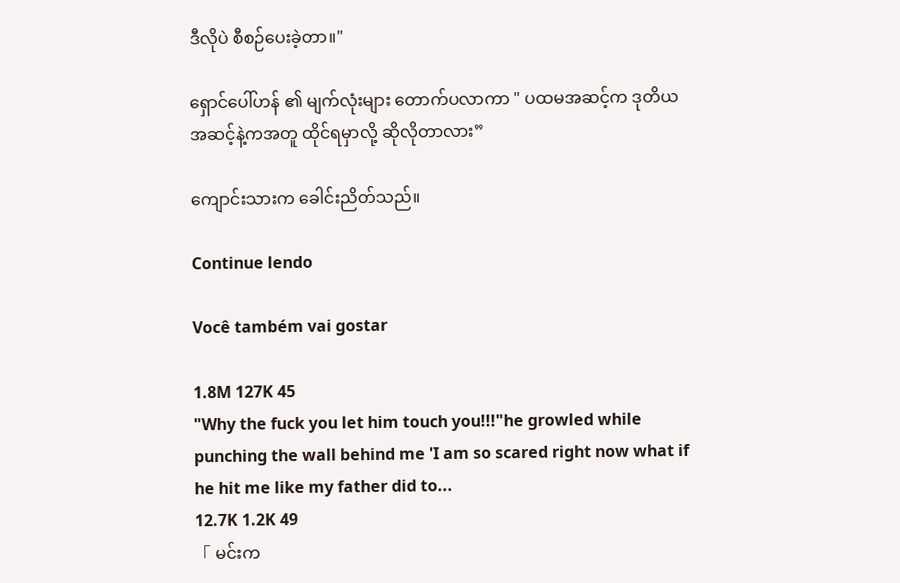ဒီလိုပဲ စီစဉ်ပေးခဲ့တာ။"

ရှောင်ပေါ်ဟန် ၏ မျက်လုံးများ တောက်ပလာကာ " ပထမအဆင့်က ဒုတိယအဆင့်နဲ့ကအတူ ထိုင်ရမှာလို့ ဆိုလိုတာလား”

ကျောင်းသားက ခေါင်းညိတ်သည်။

Continue lendo

Você também vai gostar

1.8M 127K 45
"Why the fuck you let him touch you!!!"he growled while punching the wall behind me 'I am so scared right now what if he hit me like my father did to...
12.7K 1.2K 49
「 မင်းက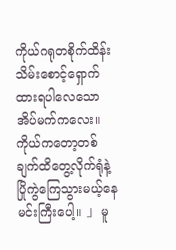ကိုယ်ဂရုတစိုက်ထိန်းသိမ်းစောင့်ရှောက်ထားရပါလေသောအိပ်မက်ကလေး။ ကိုယ်ကတော့တစ်ချက်ထိတွေ့လိုက်ရုံနဲ့ပြိုကွဲကြေသွားမယ့်နေမင်းကြီးပေါ့။ 」 မူ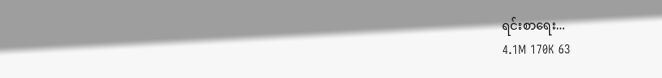ရင်းစာရေး...
4.1M 170K 63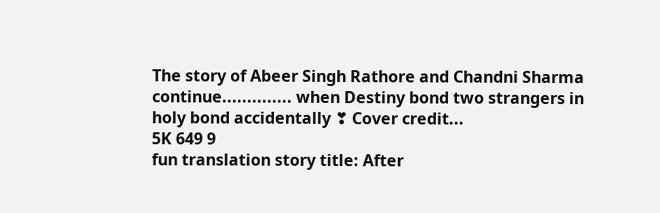The story of Abeer Singh Rathore and Chandni Sharma continue.............. when Destiny bond two strangers in holy bond accidentally ❣ Cover credit...
5K 649 9
fun translation story title: After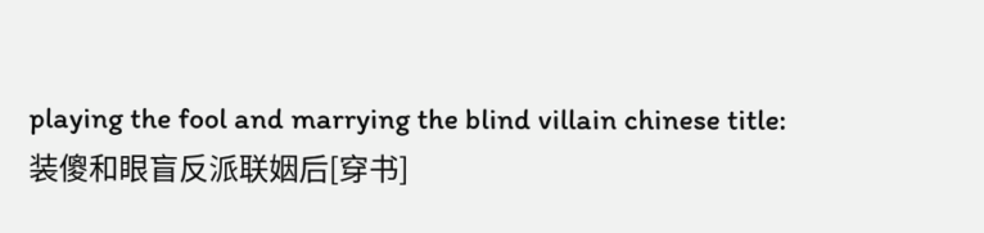playing the fool and marrying the blind villain chinese title:装傻和眼盲反派联姻后[穿书]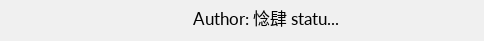Author: 惗肆 statu...